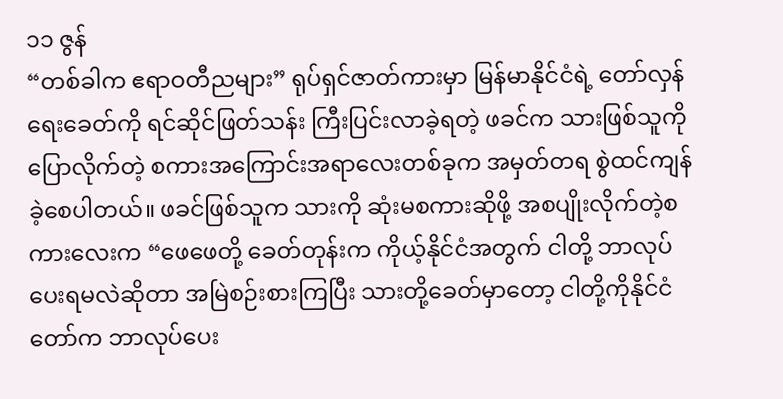၁၁ ဇွန်
“တစ်ခါက ဧရာဝတီညများ” ရုပ်ရှင်ဇာတ်ကားမှာ မြန်မာနိုင်ငံရဲ့ တော်လှန်ရေးခေတ်ကို ရင်ဆိုင်ဖြတ်သန်း ကြီးပြင်းလာခဲ့ရတဲ့ ဖခင်က သားဖြစ်သူကိုပြောလိုက်တဲ့ စကားအကြောင်းအရာလေးတစ်ခုက အမှတ်တရ စွဲထင်ကျန်ခဲ့စေပါတယ်။ ဖခင်ဖြစ်သူက သားကို ဆုံးမစကားဆိုဖို့ အစပျိုးလိုက်တဲ့စကားလေးက “ဖေဖေတို့ ခေတ်တုန်းက ကိုယ့်နိုင်ငံအတွက် ငါတို့ ဘာလုပ်ပေးရမလဲဆိုတာ အမြဲစဉ်းစားကြပြီး သားတို့ခေတ်မှာတော့ ငါတို့ကိုနိုင်ငံတော်က ဘာလုပ်ပေး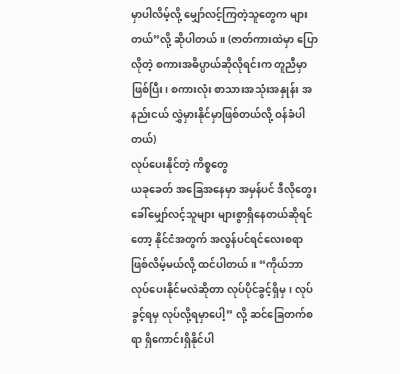မှာပါလိမ့်လို့ မျှော်လင့်ကြတဲ့သူတွေက များတယ်”လို့ ဆိုပါတယ်။ (ဇာတ်ကားထဲမှာ ပြောလိုတဲ့ စကားအဓိပ္ပာယ်ဆိုလိုရင်းက တူညီမှာဖြစ်ပြီး၊ စကားလုံး စာသားအသုံးအနှုန်း အနည်းငယ် လွှဲမှားနိုင်မှာဖြစ်တယ်လို့ ဝန်ခံပါတယ်)
လုပ်ပေးနိုင်တဲ့ ကိစ္စတွေ
ယခုခေတ် အခြေအနေမှာ အမှန်ပင် ဒီလိုတွေးခေါ်မျှော်လင့်သူများ များစွာရှိနေတယ်ဆိုရင်တော့ နိုင်ငံအတွက် အလွန်ပင်ရင်လေးစရာ ဖြစ်လိမ့်မယ်လို့ ထင်ပါတယ်။ “ကိုယ်ဘာလုပ်ပေးနိုင်မလဲဆိုတာ လုပ်ပိုင်ခွင့်ရှိမှ၊ လုပ်ခွင့်ရမှ လုပ်လို့ရမှာပေါ့” လို့ ဆင်ခြေတက်စရာ ရှိကောင်းရှိနိုင်ပါ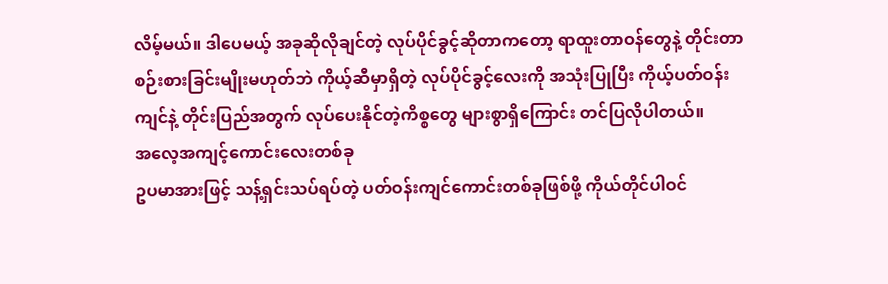လိမ့်မယ်။ ဒါပေမယ့် အခုဆိုလိုချင်တဲ့ လုပ်ပိုင်ခွင့်ဆိုတာကတော့ ရာထူးတာဝန်တွေနဲ့ တိုင်းတာစဉ်းစားခြင်းမျိုးမဟုတ်ဘဲ ကိုယ့်ဆီမှာရှိတဲ့ လုပ်ပိုင်ခွင့်လေးကို အသုံးပြုပြီး ကိုယ့်ပတ်ဝန်းကျင်နဲ့ တိုင်းပြည်အတွက် လုပ်ပေးနိုင်တဲ့ကိစ္စတွေ များစွာရှိကြောင်း တင်ပြလိုပါတယ်။
အလေ့အကျင့်ကောင်းလေးတစ်ခု
ဥပမာအားဖြင့် သန့်ရှင်းသပ်ရပ်တဲ့ ပတ်ဝန်းကျင်ကောင်းတစ်ခုဖြစ်ဖို့ ကိုယ်တိုင်ပါဝင်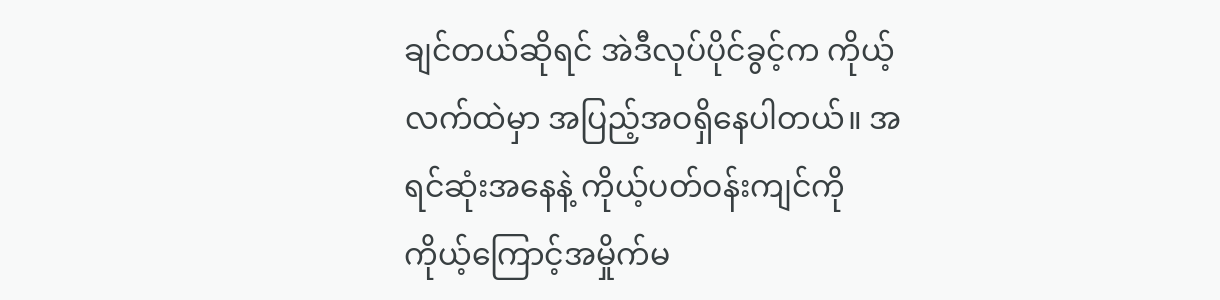ချင်တယ်ဆိုရင် အဲဒီလုပ်ပိုင်ခွင့်က ကိုယ့်လက်ထဲမှာ အပြည့်အဝရှိနေပါတယ်။ အရင်ဆုံးအနေနဲ့ ကိုယ့်ပတ်ဝန်းကျင်ကို ကိုယ့်ကြောင့်အမှိုက်မ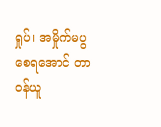ရှုပ်၊ အမှိုက်မပွစေရအောင် တာဝန်ယူ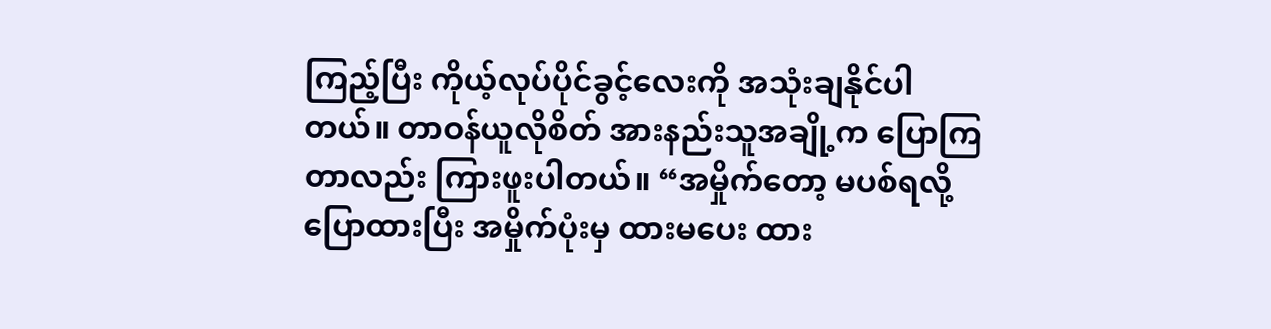ကြည့်ပြီး ကိုယ့်လုပ်ပိုင်ခွင့်လေးကို အသုံးချနိုင်ပါတယ်။ တာဝန်ယူလိုစိတ် အားနည်းသူအချို့က ပြောကြတာလည်း ကြားဖူးပါတယ်။ “အမှိုက်တော့ မပစ်ရလို့ ပြောထားပြီး အမှိုက်ပုံးမှ ထားမပေး ထား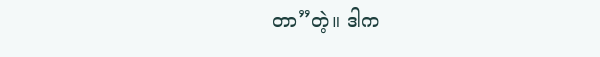တာ”တဲ့။ ဒါက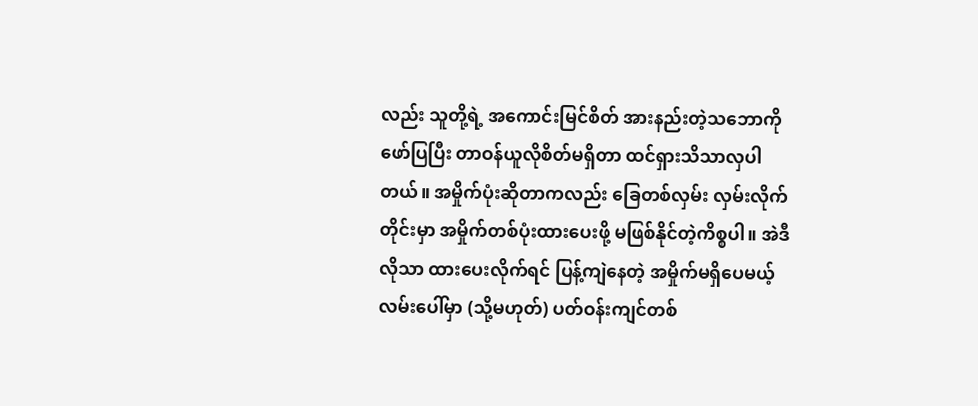လည်း သူတို့ရဲ့ အကောင်းမြင်စိတ် အားနည်းတဲ့သဘောကိုဖော်ပြပြီး တာဝန်ယူလိုစိတ်မရှိတာ ထင်ရှားသိသာလှပါတယ်။ အမှိုက်ပုံးဆိုတာကလည်း ခြေတစ်လှမ်း လှမ်းလိုက်တိုင်းမှာ အမှိုက်တစ်ပုံးထားပေးဖို့ မဖြစ်နိုင်တဲ့ကိစ္စပါ။ အဲဒီလိုသာ ထားပေးလိုက်ရင် ပြန့်ကျဲနေတဲ့ အမှိုက်မရှိပေမယ့်လမ်းပေါ်မှာ (သို့မဟုတ်) ပတ်ဝန်းကျင်တစ်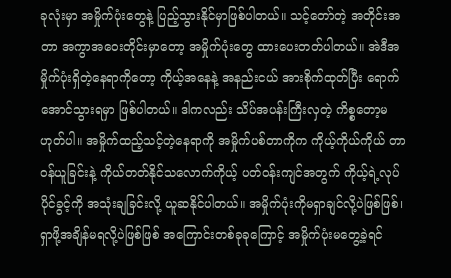ခုလုံးမှာ အမှိုက်ပုံးတွေနဲ့ ပြည့်သွားနိုင်မှာဖြစ်ပါတယ်။ သင့်တော်တဲ့ အတိုင်းအတာ အကွာအဝေးတိုင်းမှာတော့ အမှိုက်ပုံးတွေ ထားပေးတတ်ပါတယ်။ အဲဒီအမှိုက်ပုံးရှိတဲ့နေရာကိုတော့ ကိုယ့်အနေနဲ့ အနည်းငယ် အားစိုက်ထုတ်ပြီး ရောက်အောင်သွားရမှာ ဖြစ်ပါတယ်။ ဒါကလည်း သိပ်အပန်းကြီးလှတဲ့ ကိစ္စတော့မဟုတ်ပါ။ အမှိုက်ထည့်သင့်တဲ့နေရာကို အမှိုက်ပစ်တာကိုက ကိုယ့်ကိုယ်ကိုယ် တာဝန်ယူခြင်းနဲ့ ကိုယ်တတ်နိုင်သလောက်ကိုယ့် ပတ်ဝန်းကျင်အတွက် ကိုယ့်ရဲ့လုပ်ပိုင်ခွင့်ကို အသုံးချခြင်းလို့ ယူဆနိုင်ပါတယ်။ အမှိုက်ပုံးကိုမရှာချင်လို့ပဲဖြစ်ဖြစ်၊ ရှာဖို့အချိန်မရလို့ပဲဖြစ်ဖြစ် အကြောင်းတစ်ခုခုကြောင့် အမှိုက်ပုံးမတွေ့ခဲ့ရင်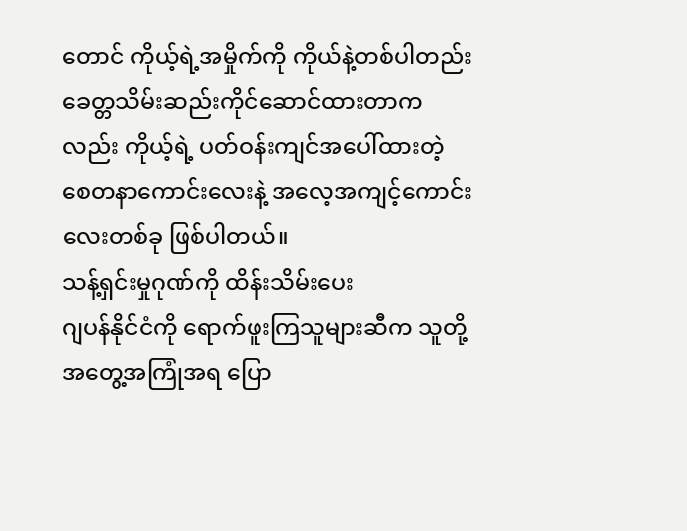တောင် ကိုယ့်ရဲ့အမှိုက်ကို ကိုယ်နဲ့တစ်ပါတည်း ခေတ္တသိမ်းဆည်းကိုင်ဆောင်ထားတာကလည်း ကိုယ့်ရဲ့ ပတ်ဝန်းကျင်အပေါ်ထားတဲ့ စေတနာကောင်းလေးနဲ့ အလေ့အကျင့်ကောင်း လေးတစ်ခု ဖြစ်ပါတယ်။
သန့်ရှင်းမှုဂုဏ်ကို ထိန်းသိမ်းပေး
ဂျပန်နိုင်ငံကို ရောက်ဖူးကြသူများဆီက သူတို့အတွေ့အကြုံအရ ပြော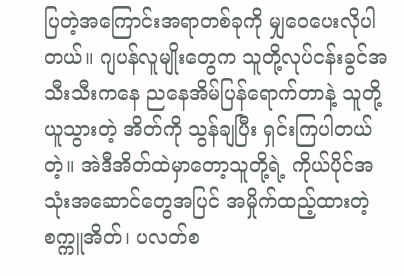ပြတဲ့အကြောင်းအရာတစ်ခုကို မျှဝေပေးလိုပါတယ်။ ဂျပန်လူမျိုးတွေက သူတို့လုပ်ငန်းခွင်အသီးသီးကနေ ညနေအိမ်ပြန်ရောက်တာနဲ့ သူတို့ယူသွားတဲ့ အိတ်ကို သွန်ချပြီး ရှင်းကြပါတယ်တဲ့။ အဲဒီအိတ်ထဲမှာတော့သူတို့ရဲ့ ကိုယ်ပိုင်အသုံးအဆောင်တွေအပြင် အမှိုက်ထည့်ထားတဲ့ စက္ကူအိတ်၊ ပလတ်စ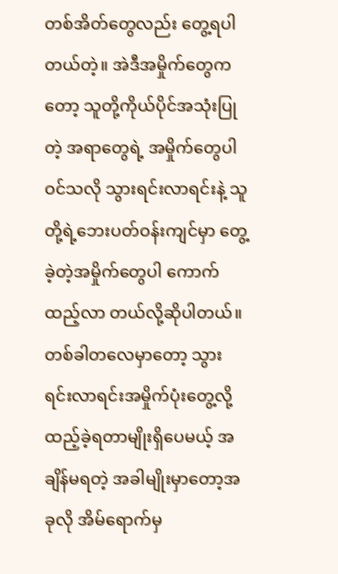တစ်အိတ်တွေလည်း တွေ့ရပါတယ်တဲ့။ အဲဒီအမှိုက်တွေကတော့ သူတို့ကိုယ်ပိုင်အသုံးပြုတဲ့ အရာတွေရဲ့ အမှိုက်တွေပါဝင်သလို သွားရင်းလာရင်းနဲ့ သူတို့ရဲ့ဘေးပတ်ဝန်းကျင်မှာ တွေ့ခဲ့တဲ့အမှိုက်တွေပါ ကောက်ထည့်လာ တယ်လို့ဆိုပါတယ်။ တစ်ခါတလေမှာတော့ သွားရင်းလာရင်းအမှိုက်ပုံးတွေ့လို့ ထည့်ခဲ့ရတာမျိုးရှိပေမယ့် အချိန်မရတဲ့ အခါမျိုးမှာတော့အခုလို အိမ်ရောက်မှ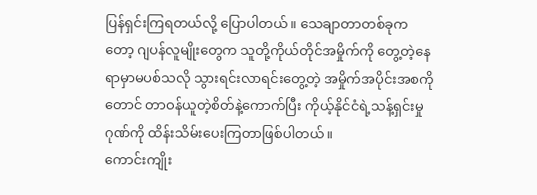ပြန်ရှင်းကြရတယ်လို့ ပြောပါတယ်။ သေချာတာတစ်ခုကတော့ ဂျပန်လူမျိုးတွေက သူတို့ကိုယ်တိုင်အမှိုက်ကို တွေ့တဲ့နေရာမှာမပစ်သလို သွားရင်းလာရင်းတွေ့တဲ့ အမှိုက်အပိုင်းအစကိုတောင် တာဝန်ယူတဲ့စိတ်နဲ့ကောက်ပြီး ကိုယ့်နိုင်ငံရဲ့သန့်ရှင်းမှုဂုဏ်ကို ထိန်းသိမ်းပေးကြတာဖြစ်ပါတယ်။
ကောင်းကျိုး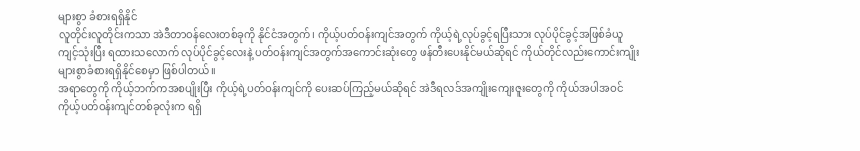များစွာ ခံစားရရှိနိုင်
လူတိုင်းလူတိုင်းကသာ အဲဒီတာဝန်လေးတစ်ခုကို နိုင်ငံအတွက်၊ ကိုယ့်ပတ်ဝန်းကျင်အတွက် ကိုယ့်ရဲ့လုပ်ခွင့်ရပြီးသား လုပ်ပိုင်ခွင့်အဖြစ်ခံယူကျင့်သုံးပြီး ရထားသလောက် လုပ်ပိုင်ခွင့်လေးနဲ့ ပတ်ဝန်းကျင်အတွက်အကောင်းဆုံးတွေ ဖန်တီးပေးနိုင်မယ်ဆိုရင် ကိုယ်တိုင်လည်းကောင်းကျိုး များစွာခံစားရရှိနိုင်စေမှာ ဖြစ်ပါတယ်။
အရာတွေကို ကိုယ့်ဘက်ကအစပျိုးပြီး ကိုယ့်ရဲ့ပတ်ဝန်းကျင်ကို ပေးဆပ်ကြည့်မယ်ဆိုရင် အဲဒီရလဒ်အကျိုးကျေးဇူးတွေကို ကိုယ်အပါအဝင် ကိုယ့်ပတ်ဝန်းကျင်တစ်ခုလုံးက ရရှိ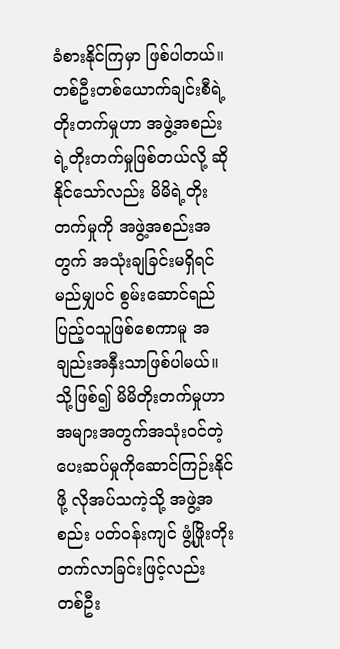ခံစားနိုင်ကြမှာ ဖြစ်ပါတယ်။ တစ်ဦးတစ်ယောက်ချင်းစီရဲ့ တိုးတက်မှုဟာ အဖွဲ့အစည်းရဲ့တိုးတက်မှုဖြစ်တယ်လို့ ဆိုနိုင်သော်လည်း မိမိရဲ့တိုးတက်မှုကို အဖွဲ့အစည်းအတွက် အသုံးချခြင်းမရှိရင် မည်မျှပင် စွမ်းဆောင်ရည်ပြည့်ဝသူဖြစ်စေကာမူ အချည်းအနှီးသာဖြစ်ပါမယ်။ သို့ဖြစ်၍ မိမိတိုးတက်မှုဟာ အများအတွက်အသုံးဝင်တဲ့ ပေးဆပ်မှုကိုဆောင်ကြဉ်းနိုင်ဖို့ လိုအပ်သကဲ့သို့ အဖွဲ့အစည်း ပတ်ဝန်းကျင် ဖွံ့ဖြိုးတိုးတက်လာခြင်းဖြင့်လည်း တစ်ဦး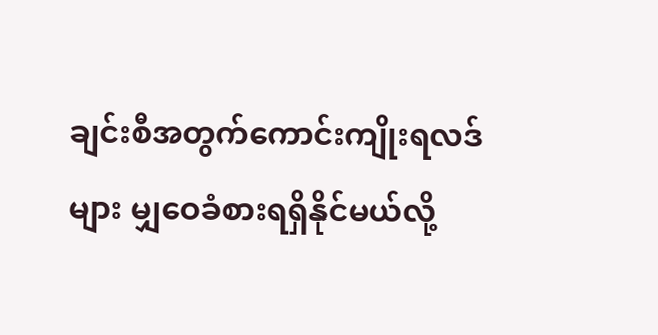ချင်းစီအတွက်ကောင်းကျိုးရလဒ်များ မျှဝေခံစားရရှိနိုင်မယ်လို့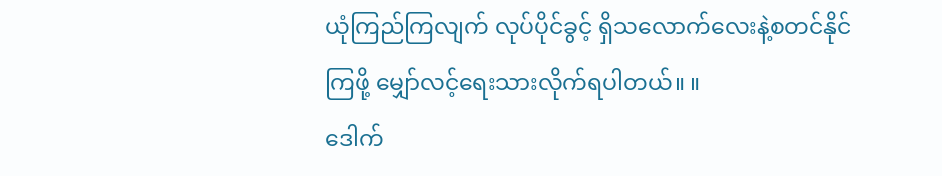ယုံကြည်ကြလျက် လုပ်ပိုင်ခွင့် ရှိသလောက်လေးနဲ့စတင်နိုင်ကြဖို့ မျှော်လင့်ရေးသားလိုက်ရပါတယ်။ ။
ဒေါက်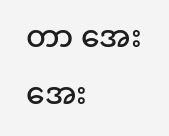တာ အေးအေး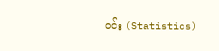ဝင်း (Statistics)